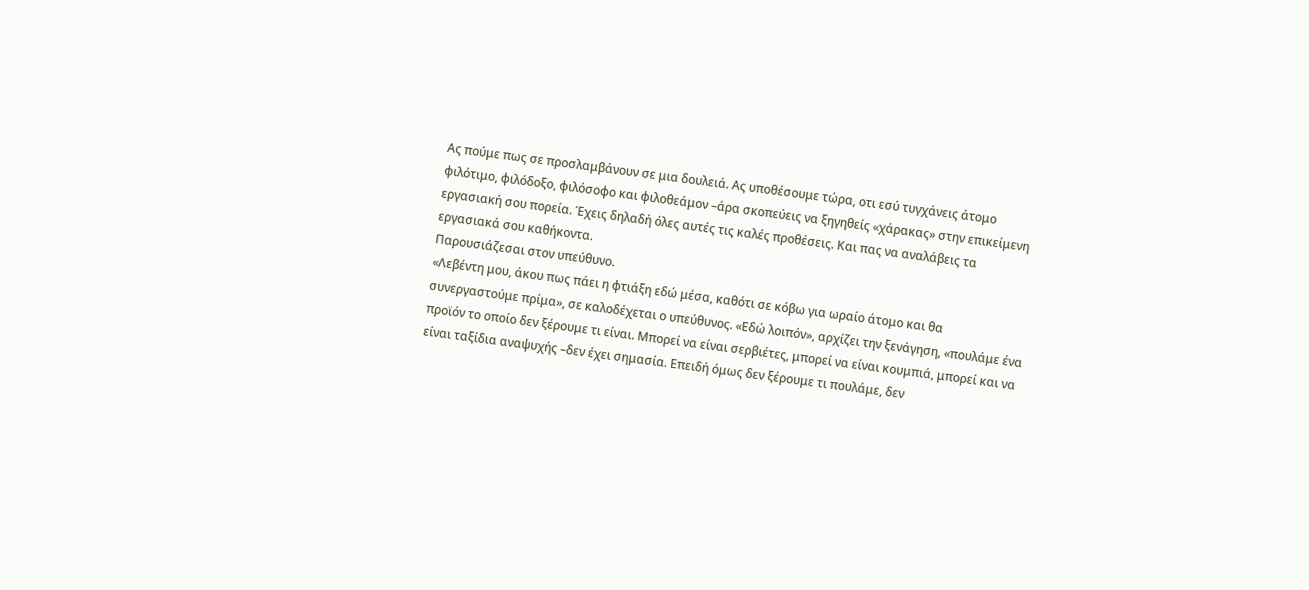Ας πούμε πως σε προσλαμβάνουν σε μια δουλειά. Ας υποθέσουμε τώρα, οτι εσύ τυγχάνεις άτομο φιλότιμο, φιλόδοξο, φιλόσοφο και φιλοθεάμον –άρα σκοπεύεις να ξηγηθείς «χάρακας» στην επικείμενη εργασιακή σου πορεία. Έχεις δηλαδή όλες αυτές τις καλές προθέσεις. Και πας να αναλάβεις τα εργασιακά σου καθήκοντα.
Παρουσιάζεσαι στον υπεύθυνο.
«Λεβέντη μου, άκου πως πάει η φτιάξη εδώ μέσα, καθότι σε κόβω για ωραίο άτομο και θα συνεργαστούμε πρίμα», σε καλοδέχεται ο υπεύθυνος. «Εδώ λοιπόν», αρχίζει την ξενάγηση, «πουλάμε ένα προϊόν το οποίο δεν ξέρουμε τι είναι. Μπορεί να είναι σερβιέτες, μπορεί να είναι κουμπιά, μπορεί και να είναι ταξίδια αναψυχής –δεν έχει σημασία. Επειδή όμως δεν ξέρουμε τι πουλάμε, δεν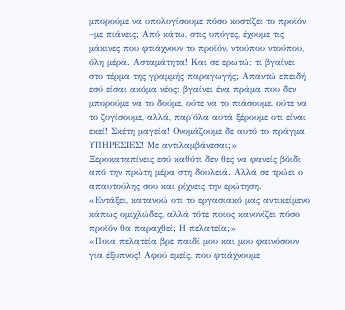μπορούμε να υπολογίσουμε πόσο κοστίζει το προϊόν –με πιάνεις; Από κάτω, στις υπόγες, έχουμε τις μάκινες που φτιάχνουν το προϊόν, ντούπου ντούπου, όλη μέρα. Ασταμάτητα! Και σε ερωτώ: τι βγαίνει στο τέρμα της γραμμής παραγωγής; Απαντώ επειδή εσύ είσαι ακόμα νέος: βγαίνει ένα πράμα που δεν μπορούμε να το δούμε, ούτε να το πιάσουμε, ούτε να το ζυγίσουμε, αλλά, παρ΄όλα αυτά ξέρουμε οτι είναι εκεί! Σκέτη μαγεία! Ονομάζουμε δε αυτό το πράγμα ΥΠΗΡΕΣΙΕΣ! Με αντιλαμβάνεσαι;»
Ξεροκαταπίνεις εσύ καθότι δεν θες να φανείς βόιδι από την πρώτη μέρα στη δουλειά. Αλλά σε τρώει ο απαυτούλης σου και ρίχνεις την ερώτηση.
«Εντάξει, κατανοώ οτι το εργασιακό μας αντικείμενο κάπως ομιχλώδες, αλλά τότε ποιος κανονίζει πόσο προϊόν θα παραχθεί; Η πελατεία;»
«Ποια πελατεία βρε παιδί μου και μου φαινόσουν για έξυπνος! Αφού εμείς, που φτιάχνουμε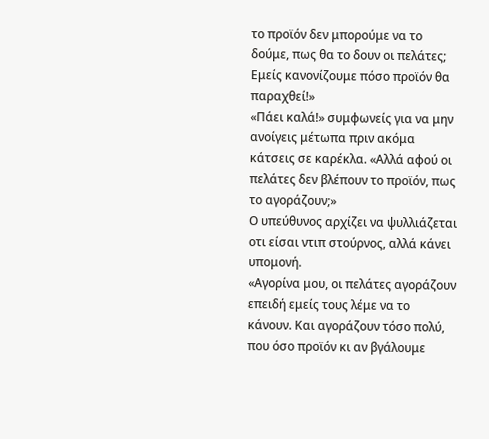το προϊόν δεν μπορούμε να το δούμε, πως θα το δουν οι πελάτες; Εμείς κανονίζουμε πόσο προϊόν θα παραχθεί!»
«Πάει καλά!» συμφωνείς για να μην ανοίγεις μέτωπα πριν ακόμα κάτσεις σε καρέκλα. «Αλλά αφού οι πελάτες δεν βλέπουν το προϊόν, πως το αγοράζουν;»
Ο υπεύθυνος αρχίζει να ψυλλιάζεται οτι είσαι ντιπ στούρνος, αλλά κάνει υπομονή.
«Αγορίνα μου, οι πελάτες αγοράζουν επειδή εμείς τους λέμε να το κάνουν. Και αγοράζουν τόσο πολύ, που όσο προϊόν κι αν βγάλουμε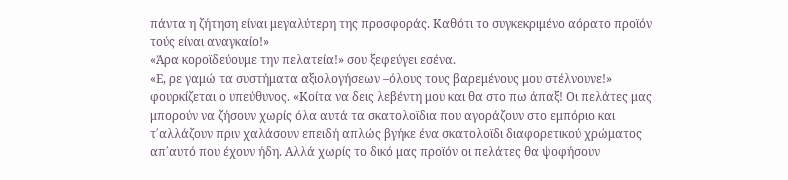πάντα η ζήτηση είναι μεγαλύτερη της προσφοράς. Καθότι το συγκεκριμένο αόρατο προϊόν τούς είναι αναγκαίο!»
«Άρα κοροϊδεύουμε την πελατεία!» σου ξεφεύγει εσένα.
«Ε, ρε γαμώ τα συστήματα αξιολογήσεων –όλους τους βαρεμένους μου στέλνουνε!» φουρκίζεται ο υπεύθυνος. «Κοίτα να δεις λεβέντη μου και θα στο πω άπαξ! Οι πελάτες μας μπορούν να ζήσουν χωρίς όλα αυτά τα σκατολοϊδια που αγοράζουν στο εμπόριο και τ΄αλλάζουν πριν χαλάσουν επειδή απλώς βγήκε ένα σκατολοϊδι διαφορετικού χρώματος απ΄αυτό που έχουν ήδη. Αλλά χωρίς το δικό μας προϊόν οι πελάτες θα ψοφήσουν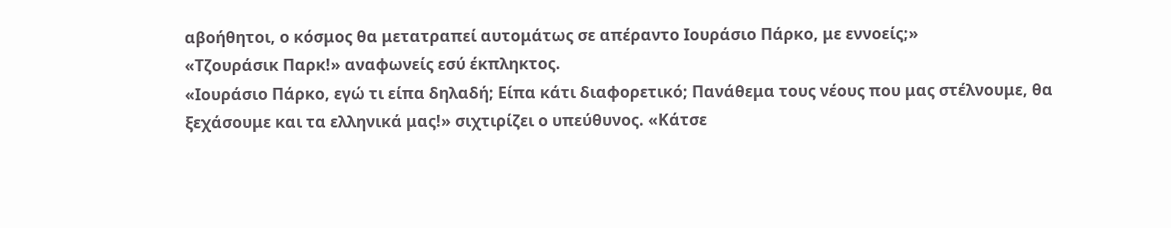αβοήθητοι, ο κόσμος θα μετατραπεί αυτομάτως σε απέραντο Ιουράσιο Πάρκο, με εννοείς;»
«Τζουράσικ Παρκ!» αναφωνείς εσύ έκπληκτος.
«Ιουράσιο Πάρκο, εγώ τι είπα δηλαδή; Είπα κάτι διαφορετικό; Πανάθεμα τους νέους που μας στέλνουμε, θα ξεχάσουμε και τα ελληνικά μας!» σιχτιρίζει ο υπεύθυνος. «Κάτσε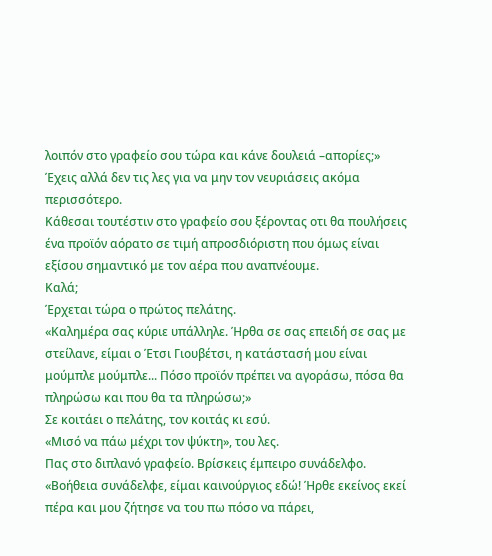λοιπόν στο γραφείο σου τώρα και κάνε δουλειά –απορίες;»
Έχεις αλλά δεν τις λες για να μην τον νευριάσεις ακόμα περισσότερο.
Κάθεσαι τουτέστιν στο γραφείο σου ξέροντας οτι θα πουλήσεις ένα προϊόν αόρατο σε τιμή απροσδιόριστη που όμως είναι εξίσου σημαντικό με τον αέρα που αναπνέουμε.
Καλά;
Έρχεται τώρα ο πρώτος πελάτης.
«Καλημέρα σας κύριε υπάλληλε. Ήρθα σε σας επειδή σε σας με στείλανε, είμαι ο Έτσι Γιουβέτσι, η κατάστασή μου είναι μούμπλε μούμπλε... Πόσο προϊόν πρέπει να αγοράσω, πόσα θα πληρώσω και που θα τα πληρώσω;»
Σε κοιτάει ο πελάτης, τον κοιτάς κι εσύ.
«Μισό να πάω μέχρι τον ψύκτη», του λες.
Πας στο διπλανό γραφείο. Βρίσκεις έμπειρο συνάδελφο.
«Βοήθεια συνάδελφε, είμαι καινούργιος εδώ! Ήρθε εκείνος εκεί πέρα και μου ζήτησε να του πω πόσο να πάρει,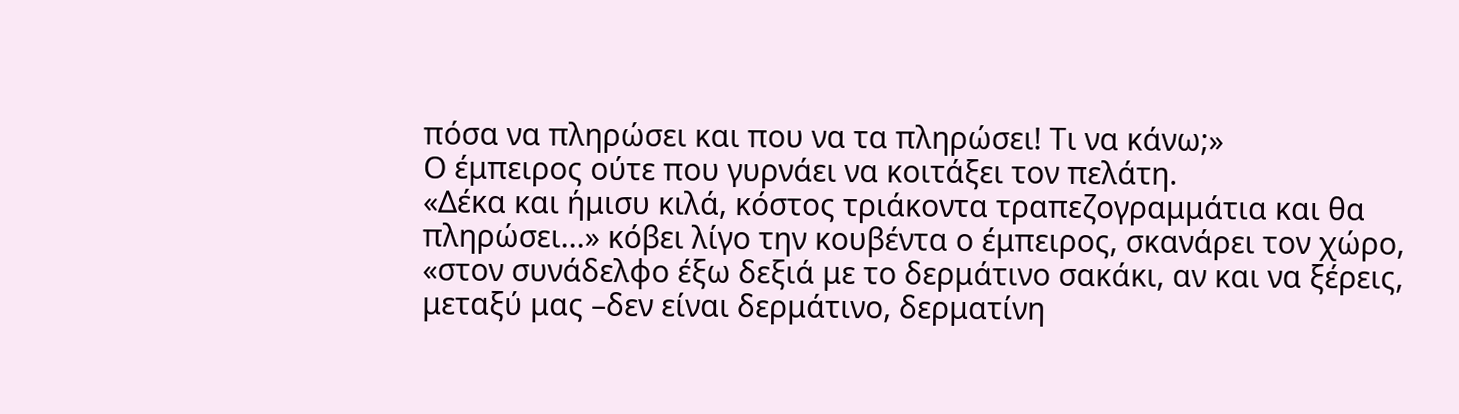πόσα να πληρώσει και που να τα πληρώσει! Τι να κάνω;»
Ο έμπειρος ούτε που γυρνάει να κοιτάξει τον πελάτη.
«Δέκα και ήμισυ κιλά, κόστος τριάκοντα τραπεζογραμμάτια και θα πληρώσει...» κόβει λίγο την κουβέντα ο έμπειρος, σκανάρει τον χώρο, «στον συνάδελφο έξω δεξιά με το δερμάτινο σακάκι, αν και να ξέρεις, μεταξύ μας –δεν είναι δερμάτινο, δερματίνη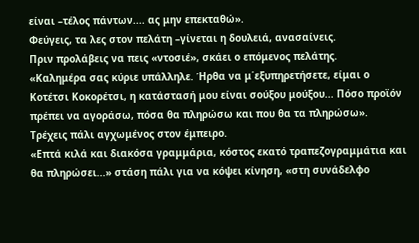είναι –τέλος πάντων.... ας μην επεκταθώ».
Φεύγεις, τα λες στον πελάτη –γίνεται η δουλειά, ανασαίνεις.
Πριν προλάβεις να πεις «ντοσιέ», σκάει ο επόμενος πελάτης.
«Καλημέρα σας κύριε υπάλληλε. Ήρθα να μ΄εξυπηρετήσετε, είμαι ο Κοτέτσι Κοκορέτσι, η κατάστασή μου είναι σούξου μούξου... Πόσο προϊόν πρέπει να αγοράσω, πόσα θα πληρώσω και που θα τα πληρώσω».
Τρέχεις πάλι αγχωμένος στον έμπειρο.
«Επτά κιλά και διακόσα γραμμάρια, κόστος εκατό τραπεζογραμμάτια και θα πληρώσει...» στάση πάλι για να κόψει κίνηση, «στη συνάδελφο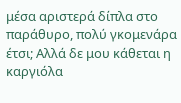μέσα αριστερά δίπλα στο παράθυρο, πολύ γκομενάρα έτσι; Αλλά δε μου κάθεται η καργιόλα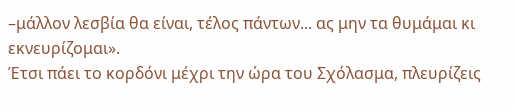–μάλλον λεσβία θα είναι, τέλος πάντων... ας μην τα θυμάμαι κι εκνευρίζομαι».
Έτσι πάει το κορδόνι μέχρι την ώρα του Σχόλασμα, πλευρίζεις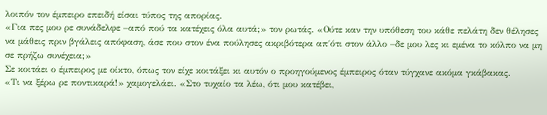λοιπόν τον έμπειρο επειδή είσαι τύπος της απορίας.
«Για πες μου ρε συνάδελφε –από πού τα κατέχεις όλα αυτά;» τον ρωτάς. «Ούτε καν την υπόθεση του κάθε πελάτη δεν θέλησες να μάθεις πριν βγάλεις απόφαση, άσε που στον ένα πούλησες ακριβότερα απ΄ότι στον άλλο –δε μου λες κι εμένα το κόλπο να μη σε πρήζω συνέχεια;»
Σε κοιτάει ο έμπειρος με οίκτο, όπως τον είχε κοιτάξει κι αυτόν ο προηγούμενος έμπειρος όταν τύγχανε ακόμα γκάβακας.
«Τι να ξέρω ρε ποντικαρά!» χαμογελάει. «Στο τυχαίο τα λέω, ότι μου κατέβει,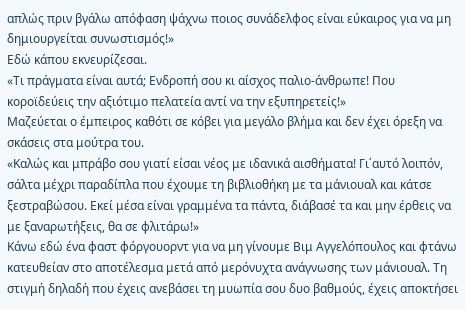απλώς πριν βγάλω απόφαση ψάχνω ποιος συνάδελφος είναι εύκαιρος για να μη δημιουργείται συνωστισμός!»
Εδώ κάπου εκνευρίζεσαι.
«Τι πράγματα είναι αυτά; Ενδροπή σου κι αίσχος παλιο-άνθρωπε! Που κοροϊδεύεις την αξιότιμο πελατεία αντί να την εξυπηρετείς!»
Μαζεύεται ο έμπειρος καθότι σε κόβει για μεγάλο βλήμα και δεν έχει όρεξη να σκάσεις στα μούτρα του.
«Καλώς και μπράβο σου γιατί είσαι νέος με ιδανικά αισθήματα! Γι΄αυτό λοιπόν, σάλτα μέχρι παραδίπλα που έχουμε τη βιβλιοθήκη με τα μάνιουαλ και κάτσε ξεστραβώσου. Εκεί μέσα είναι γραμμένα τα πάντα, διάβασέ τα και μην έρθεις να με ξαναρωτήξεις, θα σε φλιτάρω!»
Κάνω εδώ ένα φαστ φόργουορντ για να μη γίνουμε Βιμ Αγγελόπουλος και φτάνω κατευθείαν στο αποτέλεσμα μετά από μερόνυχτα ανάγνωσης των μάνιουαλ. Τη στιγμή δηλαδή που έχεις ανεβάσει τη μυωπία σου δυο βαθμούς, έχεις αποκτήσει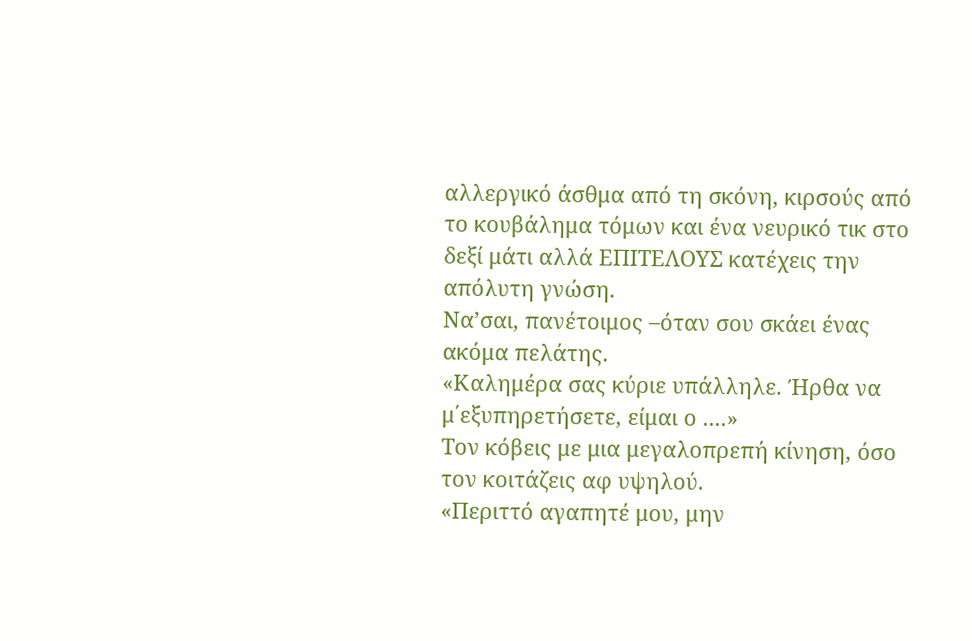αλλεργικό άσθμα από τη σκόνη, κιρσούς από το κουβάλημα τόμων και ένα νευρικό τικ στο δεξί μάτι αλλά ΕΠΙΤΕΛΟΥΣ κατέχεις την απόλυτη γνώση.
Να’σαι, πανέτοιμος –όταν σου σκάει ένας ακόμα πελάτης.
«Καλημέρα σας κύριε υπάλληλε. Ήρθα να μ΄εξυπηρετήσετε, είμαι ο ....»
Τον κόβεις με μια μεγαλοπρεπή κίνηση, όσο τον κοιτάζεις αφ υψηλού.
«Περιττό αγαπητέ μου, μην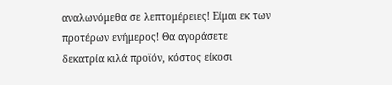αναλωνόμεθα σε λεπτομέρειες! Είμαι εκ των προτέρων ενήμερος! Θα αγοράσετε δεκατρία κιλά προϊόν, κόστος είκοσι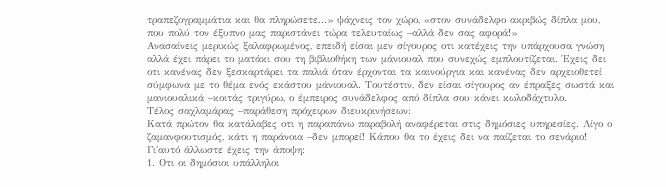τραπεζογραμμάτια και θα πληρώσετε...» ψάχνεις τον χώρο, «στον συνάδελφο ακριβώς δίπλα μου, που πολύ τον έξυπνο μας παριστάνει τώρα τελευταίως –αλλά δεν σας αφορά!»
Ανασαίνεις μερικώς ξαλαφρωμένος, επειδή είσαι μεν σίγουρος οτι κατέχεις την υπάρχουσα γνώση αλλά έχει πάρει το ματάκι σου τη βιβλιοθήκη των μάνιουαλ που συνεχώς εμπλουτίζεται. Έχεις δει οτι κανένας δεν ξεσκαρτάρει τα παλιά όταν έρχονται τα καινούργια και κανένας δεν αρχειοθετεί σύμφωνα με το θέμα ενός εκάστου μάνιουαλ. Τουτέστιν, δεν είσαι σίγουρος αν έπραξες σωστά και μανιουαλικά –κοιτάς τριγύρω, ο έμπειρος συνάδελφος από δίπλα σου κάνει κωλοδάχτυλο.
Τέλος σαχλαμάρας –παράθεση πρόχειρων διευκρινήσεων:
Κατά πρώτον θα κατάλαβες οτι η παραπάνω παραβολή αναφέρεται στις δημόσιες υπηρεσίες. Λίγο ο ζαμανφουτισμός, κάτι η παράνοια –δεν μπορεί! Κάπου θα το έχεις δει να παίζεται το σενάριο! Γι΄αυτό άλλωστε έχεις την άποψη:
1. Οτι οι δημόσιοι υπάλληλοι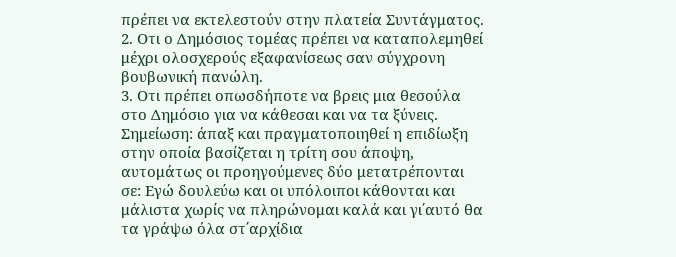πρέπει να εκτελεστούν στην πλατεία Συντάγματος.
2. Οτι ο Δημόσιος τομέας πρέπει να καταπολεμηθεί μέχρι ολοσχερούς εξαφανίσεως σαν σύγχρονη βουβωνική πανώλη.
3. Οτι πρέπει οπωσδήποτε να βρεις μια θεσούλα στο Δημόσιο για να κάθεσαι και να τα ξύνεις.
Σημείωση: άπαξ και πραγματοποιηθεί η επιδίωξη στην οποία βασίζεται η τρίτη σου άποψη, αυτομάτως οι προηγούμενες δύο μετατρέπονται σε: Εγώ δουλεύω και οι υπόλοιποι κάθονται και μάλιστα χωρίς να πληρώνομαι καλά και γι΄αυτό θα τα γράψω όλα στ΄αρχίδια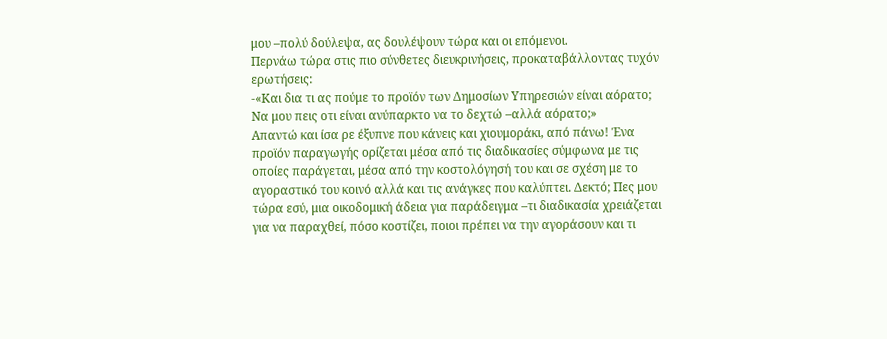μου –πολύ δούλεψα, ας δουλέψουν τώρα και οι επόμενοι.
Περνάω τώρα στις πιο σύνθετες διευκρινήσεις, προκαταβάλλοντας τυχόν ερωτήσεις:
-«Και δια τι ας πούμε το προϊόν των Δημοσίων Υπηρεσιών είναι αόρατο; Να μου πεις οτι είναι ανύπαρκτο να το δεχτώ –αλλά αόρατο;»
Απαντώ και ίσα ρε έξυπνε που κάνεις και χιουμοράκι, από πάνω! Ένα προϊόν παραγωγής ορίζεται μέσα από τις διαδικασίες σύμφωνα με τις οποίες παράγεται, μέσα από την κοστολόγησή του και σε σχέση με το αγοραστικό του κοινό αλλά και τις ανάγκες που καλύπτει. Δεκτό; Πες μου τώρα εσύ, μια οικοδομική άδεια για παράδειγμα –τι διαδικασία χρειάζεται για να παραχθεί, πόσο κοστίζει, ποιοι πρέπει να την αγοράσουν και τι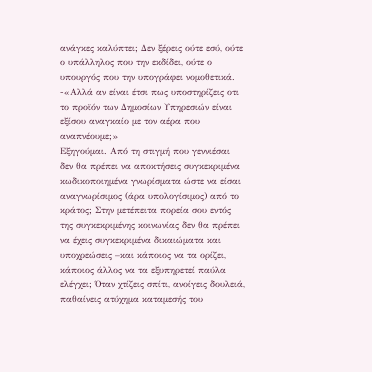ανάγκες καλύπτει; Δεν ξέρεις ούτε εσύ, ούτε ο υπάλληλος που την εκδίδει, ούτε ο υπουργός που την υπογράφει νομοθετικά.
-«Αλλά αν είναι έτσι πως υποστηρίζεις οτι το προϊόν των Δημοσίων Υπηρεσιών είναι εξίσου αναγκαίο με τον αέρα που αναπνέουμε;»
Εξηγούμαι. Από τη στιγμή που γεννιέσαι δεν θα πρέπει να αποκτήσεις συγκεκριμένα κωδικοποιημένα γνωρίσματα ώστε να είσαι αναγνωρίσιμος (άρα υπολογίσιμος) από το κράτος; Στην μετέπειτα πορεία σου εντός της συγκεκριμένης κοινωνίας δεν θα πρέπει να έχεις συγκεκριμένα δικαιώματα και υποχρεώσεις –και κάποιος να τα ορίζει, κάποιος άλλος να τα εξυπηρετεί παύλα ελέγχει; Όταν χτίζεις σπίτι, ανοίγεις δουλειά, παθαίνεις ατύχημα καταμεσής του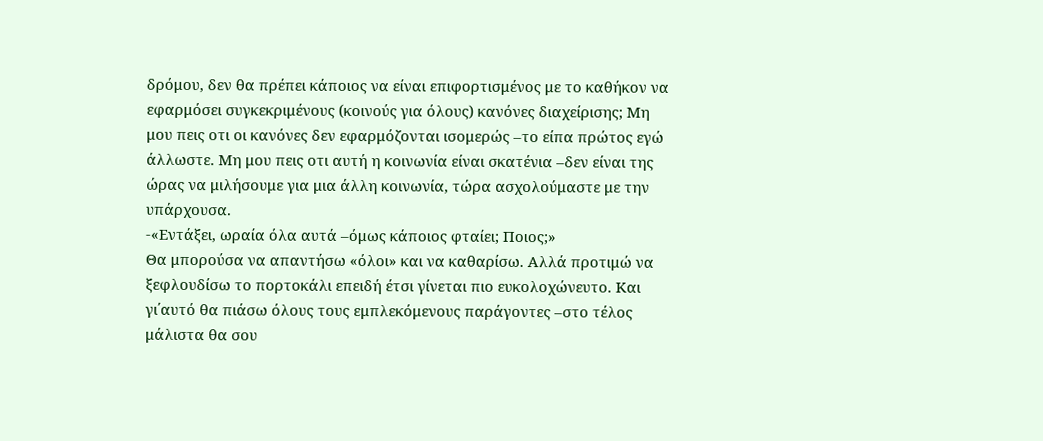δρόμου, δεν θα πρέπει κάποιος να είναι επιφορτισμένος με το καθήκον να εφαρμόσει συγκεκριμένους (κοινούς για όλους) κανόνες διαχείρισης; Μη μου πεις οτι οι κανόνες δεν εφαρμόζονται ισομερώς –το είπα πρώτος εγώ άλλωστε. Μη μου πεις οτι αυτή η κοινωνία είναι σκατένια –δεν είναι της ώρας να μιλήσουμε για μια άλλη κοινωνία, τώρα ασχολούμαστε με την υπάρχουσα.
-«Εντάξει, ωραία όλα αυτά –όμως κάποιος φταίει; Ποιος;»
Θα μπορούσα να απαντήσω «όλοι» και να καθαρίσω. Αλλά προτιμώ να ξεφλουδίσω το πορτοκάλι επειδή έτσι γίνεται πιο ευκολοχώνευτο. Και γι΄αυτό θα πιάσω όλους τους εμπλεκόμενους παράγοντες –στο τέλος μάλιστα θα σου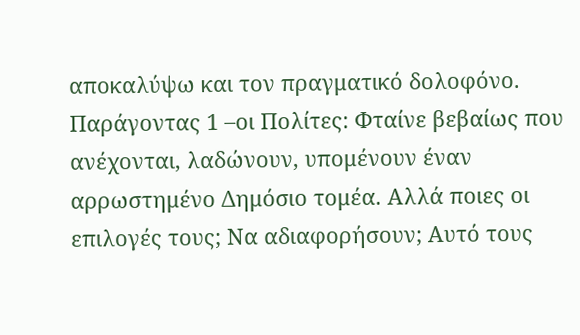αποκαλύψω και τον πραγματικό δολοφόνο.
Παράγοντας 1 –οι Πολίτες: Φταίνε βεβαίως που ανέχονται, λαδώνουν, υπομένουν έναν αρρωστημένο Δημόσιο τομέα. Αλλά ποιες οι επιλογές τους; Να αδιαφορήσουν; Αυτό τους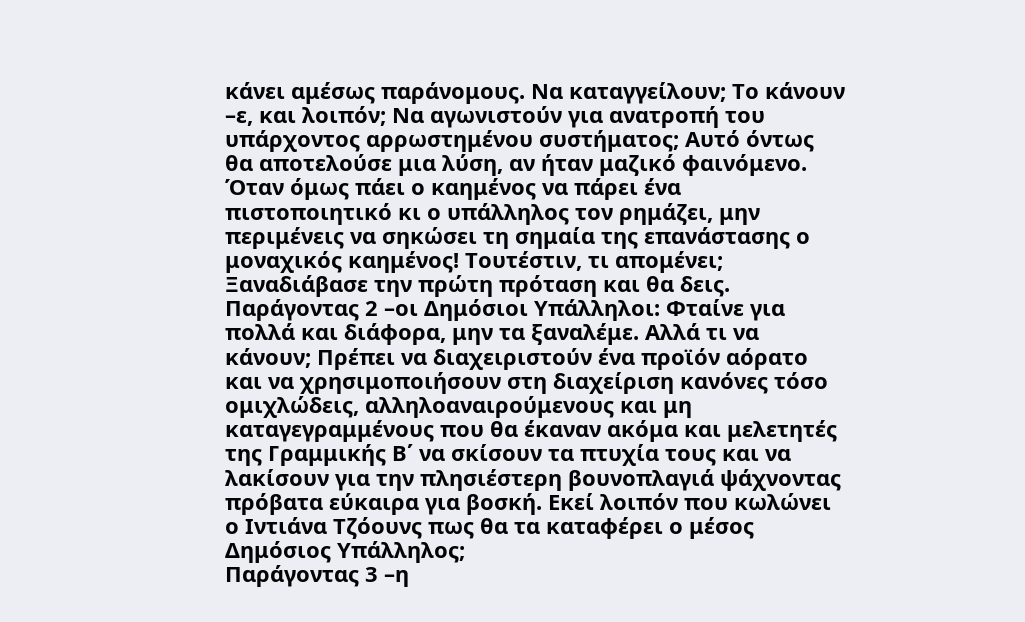κάνει αμέσως παράνομους. Να καταγγείλουν; Το κάνουν –ε, και λοιπόν; Να αγωνιστούν για ανατροπή του υπάρχοντος αρρωστημένου συστήματος; Αυτό όντως θα αποτελούσε μια λύση, αν ήταν μαζικό φαινόμενο. Όταν όμως πάει ο καημένος να πάρει ένα πιστοποιητικό κι ο υπάλληλος τον ρημάζει, μην περιμένεις να σηκώσει τη σημαία της επανάστασης ο μοναχικός καημένος! Τουτέστιν, τι απομένει; Ξαναδιάβασε την πρώτη πρόταση και θα δεις.
Παράγοντας 2 –οι Δημόσιοι Υπάλληλοι: Φταίνε για πολλά και διάφορα, μην τα ξαναλέμε. Αλλά τι να κάνουν; Πρέπει να διαχειριστούν ένα προϊόν αόρατο και να χρησιμοποιήσουν στη διαχείριση κανόνες τόσο ομιχλώδεις, αλληλοαναιρούμενους και μη καταγεγραμμένους που θα έκαναν ακόμα και μελετητές της Γραμμικής Β΄ να σκίσουν τα πτυχία τους και να λακίσουν για την πλησιέστερη βουνοπλαγιά ψάχνοντας πρόβατα εύκαιρα για βοσκή. Εκεί λοιπόν που κωλώνει ο Ιντιάνα Τζόουνς πως θα τα καταφέρει ο μέσος Δημόσιος Υπάλληλος;
Παράγοντας 3 –η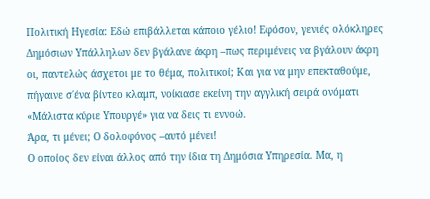Πολιτική Ηγεσία: Εδώ επιβάλλεται κάποιο γέλιο! Εφόσον, γενιές ολόκληρες Δημόσιων Υπάλληλων δεν βγάλανε άκρη –πως περιμένεις να βγάλουν άκρη οι, παντελώς άσχετοι με το θέμα, πολιτικοί; Και για να μην επεκταθούμε, πήγαινε σ΄ένα βίντεο κλαμπ, νοίκιασε εκείνη την αγγλική σειρά ονόματι «Μάλιστα κύριε Υπουργέ» για να δεις τι εννοώ.
Άρα, τι μένει; Ο δολοφόνος –αυτό μένει!
Ο οποίος δεν είναι άλλος από την ίδια τη Δημόσια Υπηρεσία. Μα, η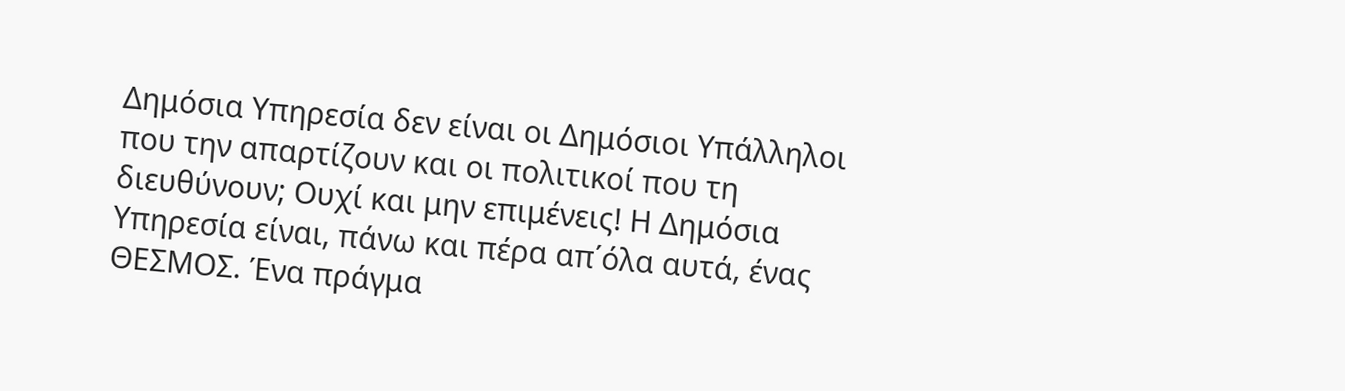Δημόσια Υπηρεσία δεν είναι οι Δημόσιοι Υπάλληλοι που την απαρτίζουν και οι πολιτικοί που τη διευθύνουν; Ουχί και μην επιμένεις! Η Δημόσια Υπηρεσία είναι, πάνω και πέρα απ΄όλα αυτά, ένας ΘΕΣΜΟΣ. Ένα πράγμα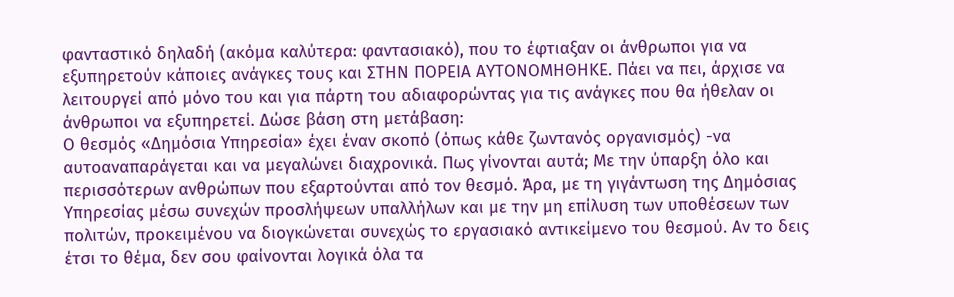φανταστικό δηλαδή (ακόμα καλύτερα: φαντασιακό), που το έφτιαξαν οι άνθρωποι για να εξυπηρετούν κάποιες ανάγκες τους και ΣΤΗΝ ΠΟΡΕΙΑ ΑΥΤΟΝΟΜΗΘΗΚΕ. Πάει να πει, άρχισε να λειτουργεί από μόνο του και για πάρτη του αδιαφορώντας για τις ανάγκες που θα ήθελαν οι άνθρωποι να εξυπηρετεί. Δώσε βάση στη μετάβαση:
Ο θεσμός «Δημόσια Υπηρεσία» έχει έναν σκοπό (όπως κάθε ζωντανός οργανισμός) -να αυτοαναπαράγεται και να μεγαλώνει διαχρονικά. Πως γίνονται αυτά; Με την ύπαρξη όλο και περισσότερων ανθρώπων που εξαρτούνται από τον θεσμό. Άρα, με τη γιγάντωση της Δημόσιας Υπηρεσίας μέσω συνεχών προσλήψεων υπαλλήλων και με την μη επίλυση των υποθέσεων των πολιτών, προκειμένου να διογκώνεται συνεχώς το εργασιακό αντικείμενο του θεσμού. Αν το δεις έτσι το θέμα, δεν σου φαίνονται λογικά όλα τα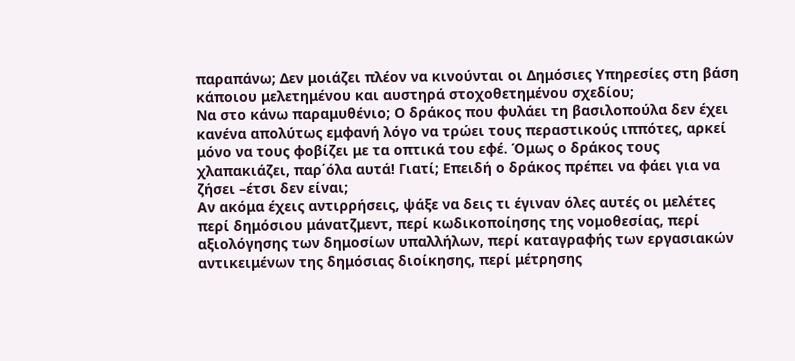παραπάνω; Δεν μοιάζει πλέον να κινούνται οι Δημόσιες Υπηρεσίες στη βάση κάποιου μελετημένου και αυστηρά στοχοθετημένου σχεδίου;
Να στο κάνω παραμυθένιο; Ο δράκος που φυλάει τη βασιλοπούλα δεν έχει κανένα απολύτως εμφανή λόγο να τρώει τους περαστικούς ιππότες, αρκεί μόνο να τους φοβίζει με τα οπτικά του εφέ. Όμως ο δράκος τους χλαπακιάζει, παρ΄όλα αυτά! Γιατί; Επειδή ο δράκος πρέπει να φάει για να ζήσει –έτσι δεν είναι;
Αν ακόμα έχεις αντιρρήσεις, ψάξε να δεις τι έγιναν όλες αυτές οι μελέτες περί δημόσιου μάνατζμεντ, περί κωδικοποίησης της νομοθεσίας, περί αξιολόγησης των δημοσίων υπαλλήλων, περί καταγραφής των εργασιακών αντικειμένων της δημόσιας διοίκησης, περί μέτρησης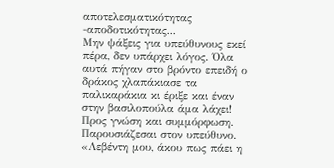αποτελεσματικότητας -αποδοτικότητας...
Μην ψάξεις για υπεύθυνους εκεί πέρα, δεν υπάρχει λόγος. Όλα αυτά πήγαν στο βρόντο επειδή ο δράκος χλαπάκιασε τα παλικαράκια κι έριξε και έναν στην βασιλοπούλα άμα λάχει!
Προς γνώση και συμμόρφωση.
Παρουσιάζεσαι στον υπεύθυνο.
«Λεβέντη μου, άκου πως πάει η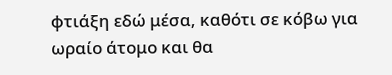φτιάξη εδώ μέσα, καθότι σε κόβω για ωραίο άτομο και θα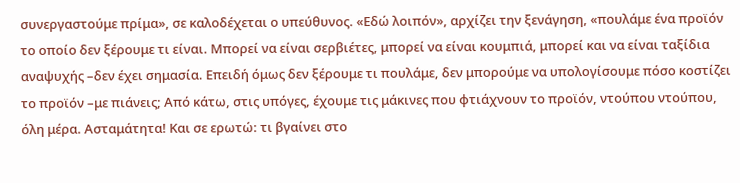συνεργαστούμε πρίμα», σε καλοδέχεται ο υπεύθυνος. «Εδώ λοιπόν», αρχίζει την ξενάγηση, «πουλάμε ένα προϊόν το οποίο δεν ξέρουμε τι είναι. Μπορεί να είναι σερβιέτες, μπορεί να είναι κουμπιά, μπορεί και να είναι ταξίδια αναψυχής –δεν έχει σημασία. Επειδή όμως δεν ξέρουμε τι πουλάμε, δεν μπορούμε να υπολογίσουμε πόσο κοστίζει το προϊόν –με πιάνεις; Από κάτω, στις υπόγες, έχουμε τις μάκινες που φτιάχνουν το προϊόν, ντούπου ντούπου, όλη μέρα. Ασταμάτητα! Και σε ερωτώ: τι βγαίνει στο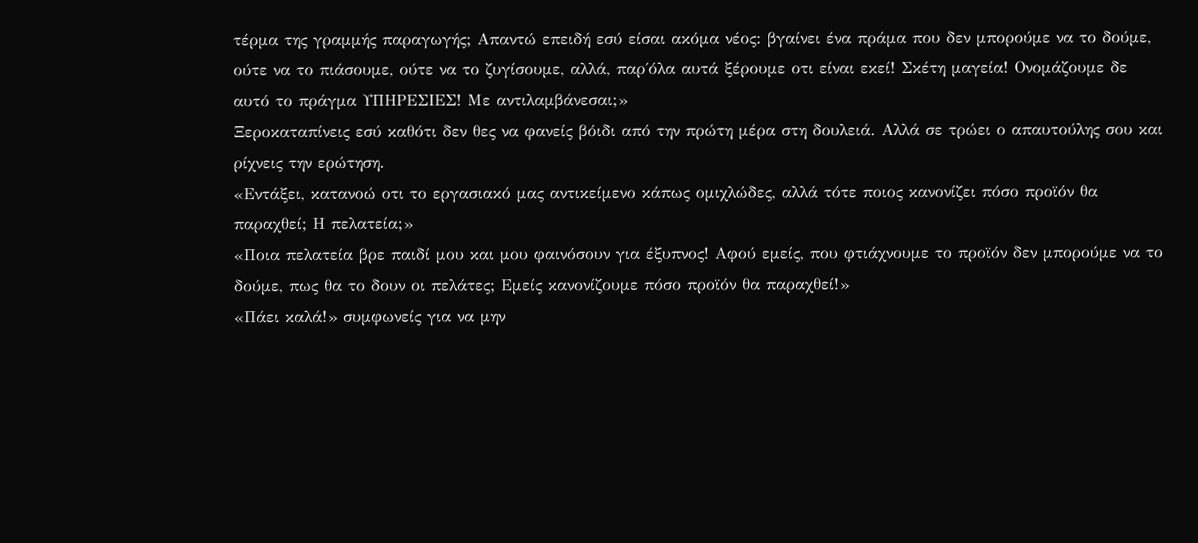τέρμα της γραμμής παραγωγής; Απαντώ επειδή εσύ είσαι ακόμα νέος: βγαίνει ένα πράμα που δεν μπορούμε να το δούμε, ούτε να το πιάσουμε, ούτε να το ζυγίσουμε, αλλά, παρ΄όλα αυτά ξέρουμε οτι είναι εκεί! Σκέτη μαγεία! Ονομάζουμε δε αυτό το πράγμα ΥΠΗΡΕΣΙΕΣ! Με αντιλαμβάνεσαι;»
Ξεροκαταπίνεις εσύ καθότι δεν θες να φανείς βόιδι από την πρώτη μέρα στη δουλειά. Αλλά σε τρώει ο απαυτούλης σου και ρίχνεις την ερώτηση.
«Εντάξει, κατανοώ οτι το εργασιακό μας αντικείμενο κάπως ομιχλώδες, αλλά τότε ποιος κανονίζει πόσο προϊόν θα παραχθεί; Η πελατεία;»
«Ποια πελατεία βρε παιδί μου και μου φαινόσουν για έξυπνος! Αφού εμείς, που φτιάχνουμε το προϊόν δεν μπορούμε να το δούμε, πως θα το δουν οι πελάτες; Εμείς κανονίζουμε πόσο προϊόν θα παραχθεί!»
«Πάει καλά!» συμφωνείς για να μην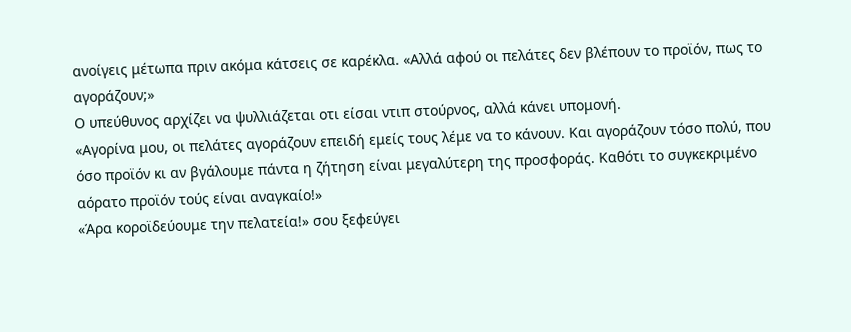ανοίγεις μέτωπα πριν ακόμα κάτσεις σε καρέκλα. «Αλλά αφού οι πελάτες δεν βλέπουν το προϊόν, πως το αγοράζουν;»
Ο υπεύθυνος αρχίζει να ψυλλιάζεται οτι είσαι ντιπ στούρνος, αλλά κάνει υπομονή.
«Αγορίνα μου, οι πελάτες αγοράζουν επειδή εμείς τους λέμε να το κάνουν. Και αγοράζουν τόσο πολύ, που όσο προϊόν κι αν βγάλουμε πάντα η ζήτηση είναι μεγαλύτερη της προσφοράς. Καθότι το συγκεκριμένο αόρατο προϊόν τούς είναι αναγκαίο!»
«Άρα κοροϊδεύουμε την πελατεία!» σου ξεφεύγει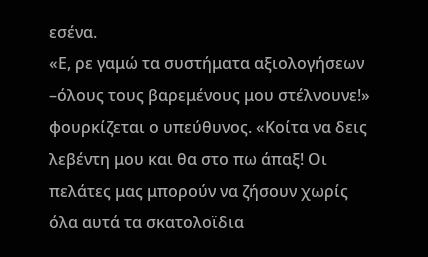εσένα.
«Ε, ρε γαμώ τα συστήματα αξιολογήσεων –όλους τους βαρεμένους μου στέλνουνε!» φουρκίζεται ο υπεύθυνος. «Κοίτα να δεις λεβέντη μου και θα στο πω άπαξ! Οι πελάτες μας μπορούν να ζήσουν χωρίς όλα αυτά τα σκατολοϊδια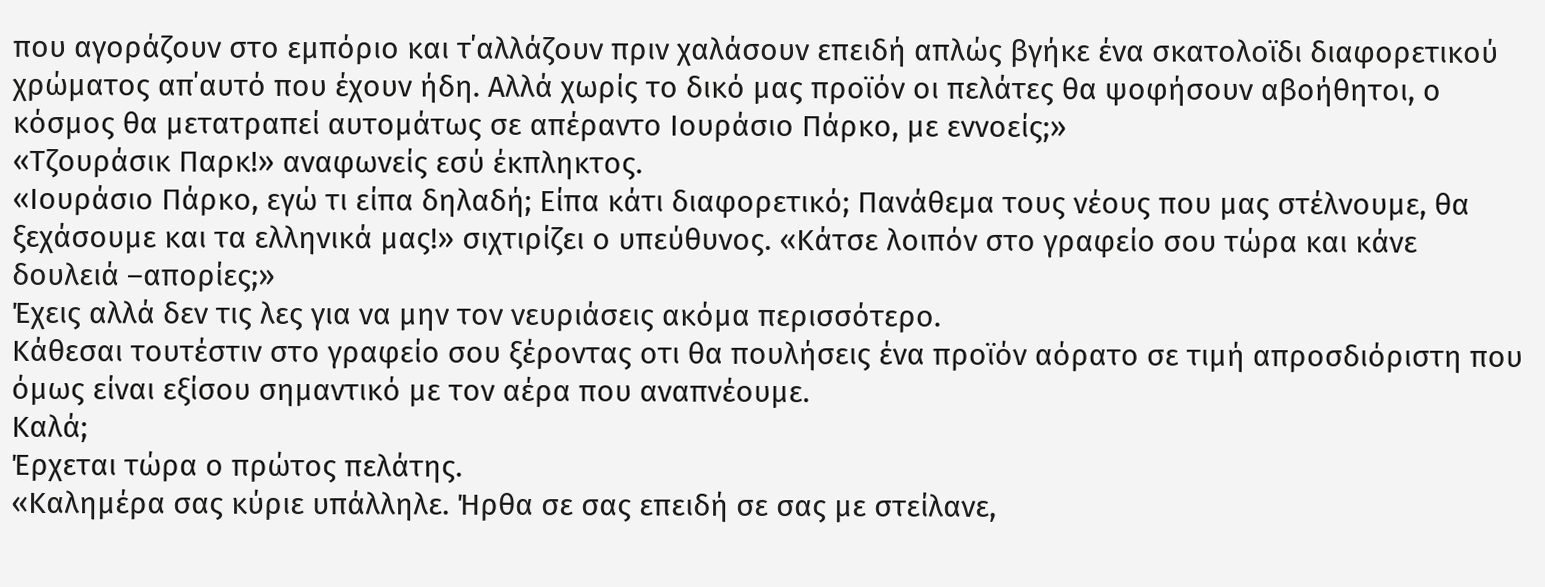που αγοράζουν στο εμπόριο και τ΄αλλάζουν πριν χαλάσουν επειδή απλώς βγήκε ένα σκατολοϊδι διαφορετικού χρώματος απ΄αυτό που έχουν ήδη. Αλλά χωρίς το δικό μας προϊόν οι πελάτες θα ψοφήσουν αβοήθητοι, ο κόσμος θα μετατραπεί αυτομάτως σε απέραντο Ιουράσιο Πάρκο, με εννοείς;»
«Τζουράσικ Παρκ!» αναφωνείς εσύ έκπληκτος.
«Ιουράσιο Πάρκο, εγώ τι είπα δηλαδή; Είπα κάτι διαφορετικό; Πανάθεμα τους νέους που μας στέλνουμε, θα ξεχάσουμε και τα ελληνικά μας!» σιχτιρίζει ο υπεύθυνος. «Κάτσε λοιπόν στο γραφείο σου τώρα και κάνε δουλειά –απορίες;»
Έχεις αλλά δεν τις λες για να μην τον νευριάσεις ακόμα περισσότερο.
Κάθεσαι τουτέστιν στο γραφείο σου ξέροντας οτι θα πουλήσεις ένα προϊόν αόρατο σε τιμή απροσδιόριστη που όμως είναι εξίσου σημαντικό με τον αέρα που αναπνέουμε.
Καλά;
Έρχεται τώρα ο πρώτος πελάτης.
«Καλημέρα σας κύριε υπάλληλε. Ήρθα σε σας επειδή σε σας με στείλανε,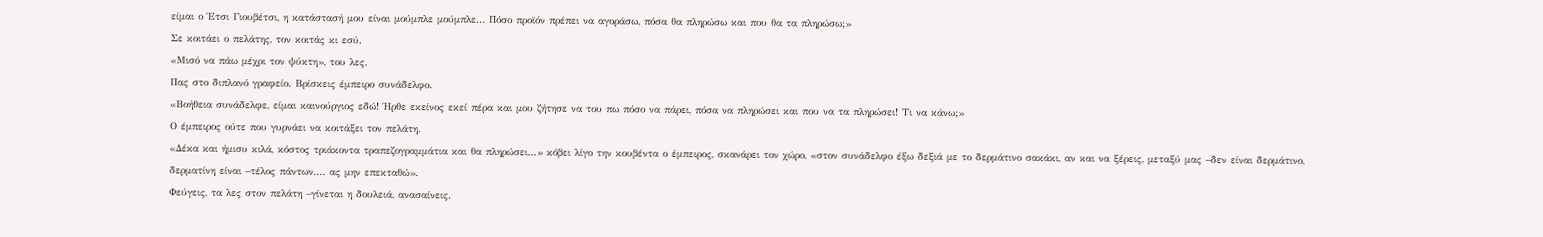είμαι ο Έτσι Γιουβέτσι, η κατάστασή μου είναι μούμπλε μούμπλε... Πόσο προϊόν πρέπει να αγοράσω, πόσα θα πληρώσω και που θα τα πληρώσω;»
Σε κοιτάει ο πελάτης, τον κοιτάς κι εσύ.
«Μισό να πάω μέχρι τον ψύκτη», του λες.
Πας στο διπλανό γραφείο. Βρίσκεις έμπειρο συνάδελφο.
«Βοήθεια συνάδελφε, είμαι καινούργιος εδώ! Ήρθε εκείνος εκεί πέρα και μου ζήτησε να του πω πόσο να πάρει, πόσα να πληρώσει και που να τα πληρώσει! Τι να κάνω;»
Ο έμπειρος ούτε που γυρνάει να κοιτάξει τον πελάτη.
«Δέκα και ήμισυ κιλά, κόστος τριάκοντα τραπεζογραμμάτια και θα πληρώσει...» κόβει λίγο την κουβέντα ο έμπειρος, σκανάρει τον χώρο, «στον συνάδελφο έξω δεξιά με το δερμάτινο σακάκι, αν και να ξέρεις, μεταξύ μας –δεν είναι δερμάτινο, δερματίνη είναι –τέλος πάντων.... ας μην επεκταθώ».
Φεύγεις, τα λες στον πελάτη –γίνεται η δουλειά, ανασαίνεις.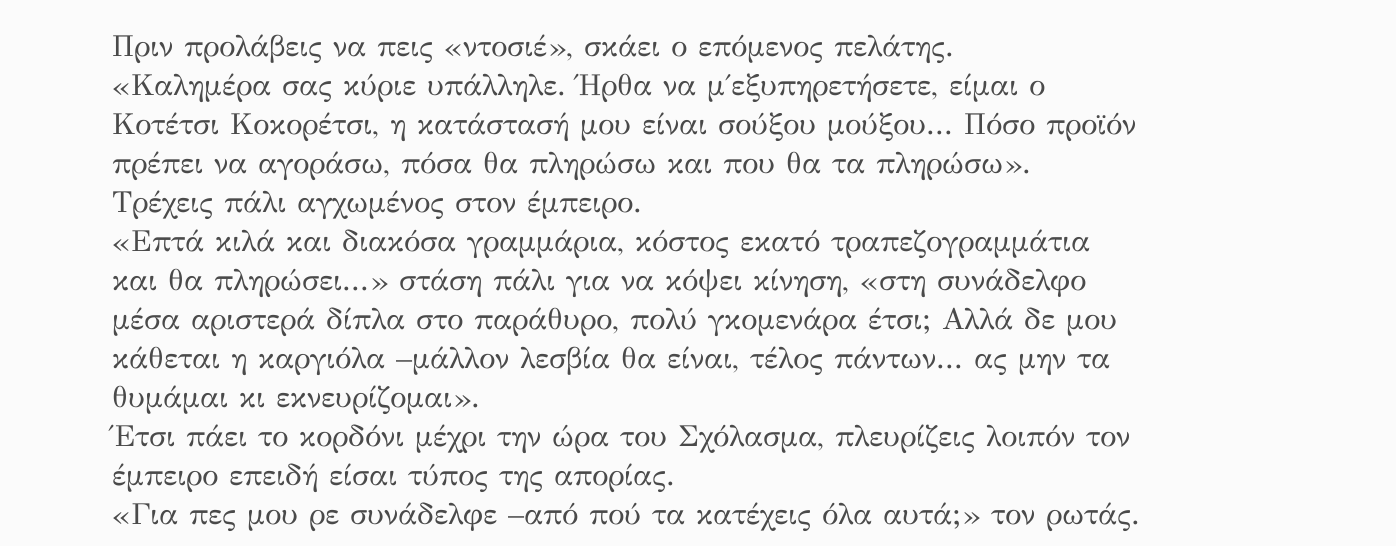Πριν προλάβεις να πεις «ντοσιέ», σκάει ο επόμενος πελάτης.
«Καλημέρα σας κύριε υπάλληλε. Ήρθα να μ΄εξυπηρετήσετε, είμαι ο Κοτέτσι Κοκορέτσι, η κατάστασή μου είναι σούξου μούξου... Πόσο προϊόν πρέπει να αγοράσω, πόσα θα πληρώσω και που θα τα πληρώσω».
Τρέχεις πάλι αγχωμένος στον έμπειρο.
«Επτά κιλά και διακόσα γραμμάρια, κόστος εκατό τραπεζογραμμάτια και θα πληρώσει...» στάση πάλι για να κόψει κίνηση, «στη συνάδελφο μέσα αριστερά δίπλα στο παράθυρο, πολύ γκομενάρα έτσι; Αλλά δε μου κάθεται η καργιόλα –μάλλον λεσβία θα είναι, τέλος πάντων... ας μην τα θυμάμαι κι εκνευρίζομαι».
Έτσι πάει το κορδόνι μέχρι την ώρα του Σχόλασμα, πλευρίζεις λοιπόν τον έμπειρο επειδή είσαι τύπος της απορίας.
«Για πες μου ρε συνάδελφε –από πού τα κατέχεις όλα αυτά;» τον ρωτάς.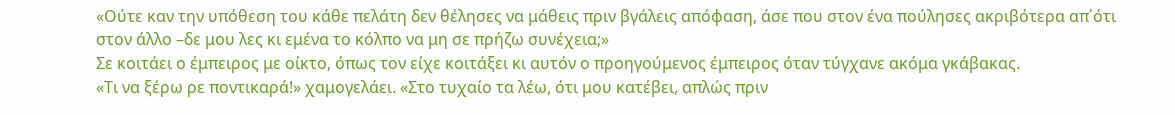«Ούτε καν την υπόθεση του κάθε πελάτη δεν θέλησες να μάθεις πριν βγάλεις απόφαση, άσε που στον ένα πούλησες ακριβότερα απ΄ότι στον άλλο –δε μου λες κι εμένα το κόλπο να μη σε πρήζω συνέχεια;»
Σε κοιτάει ο έμπειρος με οίκτο, όπως τον είχε κοιτάξει κι αυτόν ο προηγούμενος έμπειρος όταν τύγχανε ακόμα γκάβακας.
«Τι να ξέρω ρε ποντικαρά!» χαμογελάει. «Στο τυχαίο τα λέω, ότι μου κατέβει, απλώς πριν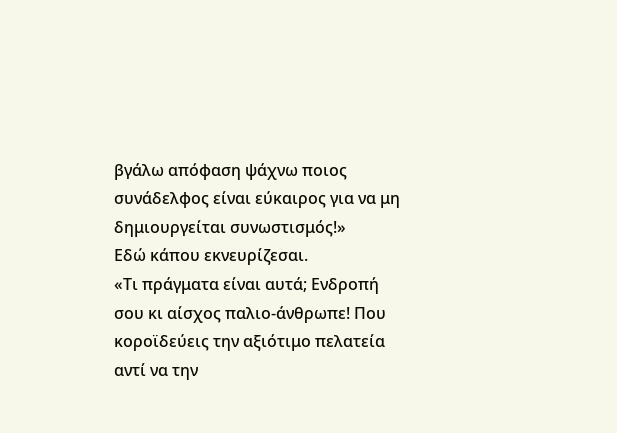βγάλω απόφαση ψάχνω ποιος συνάδελφος είναι εύκαιρος για να μη δημιουργείται συνωστισμός!»
Εδώ κάπου εκνευρίζεσαι.
«Τι πράγματα είναι αυτά; Ενδροπή σου κι αίσχος παλιο-άνθρωπε! Που κοροϊδεύεις την αξιότιμο πελατεία αντί να την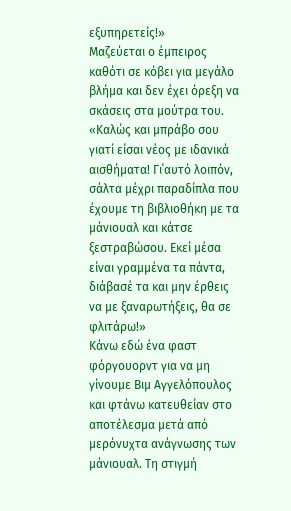εξυπηρετείς!»
Μαζεύεται ο έμπειρος καθότι σε κόβει για μεγάλο βλήμα και δεν έχει όρεξη να σκάσεις στα μούτρα του.
«Καλώς και μπράβο σου γιατί είσαι νέος με ιδανικά αισθήματα! Γι΄αυτό λοιπόν, σάλτα μέχρι παραδίπλα που έχουμε τη βιβλιοθήκη με τα μάνιουαλ και κάτσε ξεστραβώσου. Εκεί μέσα είναι γραμμένα τα πάντα, διάβασέ τα και μην έρθεις να με ξαναρωτήξεις, θα σε φλιτάρω!»
Κάνω εδώ ένα φαστ φόργουορντ για να μη γίνουμε Βιμ Αγγελόπουλος και φτάνω κατευθείαν στο αποτέλεσμα μετά από μερόνυχτα ανάγνωσης των μάνιουαλ. Τη στιγμή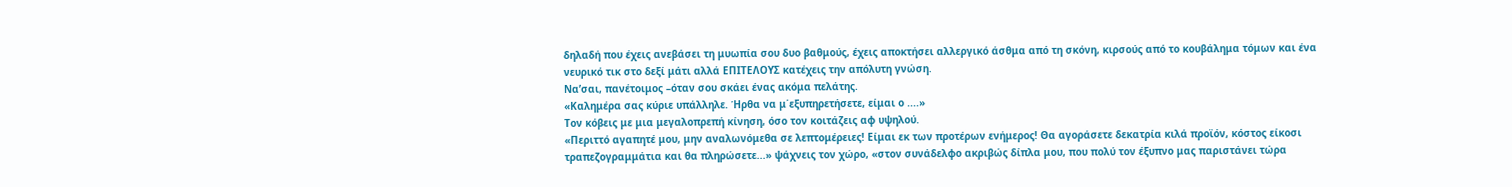δηλαδή που έχεις ανεβάσει τη μυωπία σου δυο βαθμούς, έχεις αποκτήσει αλλεργικό άσθμα από τη σκόνη, κιρσούς από το κουβάλημα τόμων και ένα νευρικό τικ στο δεξί μάτι αλλά ΕΠΙΤΕΛΟΥΣ κατέχεις την απόλυτη γνώση.
Να’σαι, πανέτοιμος –όταν σου σκάει ένας ακόμα πελάτης.
«Καλημέρα σας κύριε υπάλληλε. Ήρθα να μ΄εξυπηρετήσετε, είμαι ο ....»
Τον κόβεις με μια μεγαλοπρεπή κίνηση, όσο τον κοιτάζεις αφ υψηλού.
«Περιττό αγαπητέ μου, μην αναλωνόμεθα σε λεπτομέρειες! Είμαι εκ των προτέρων ενήμερος! Θα αγοράσετε δεκατρία κιλά προϊόν, κόστος είκοσι τραπεζογραμμάτια και θα πληρώσετε...» ψάχνεις τον χώρο, «στον συνάδελφο ακριβώς δίπλα μου, που πολύ τον έξυπνο μας παριστάνει τώρα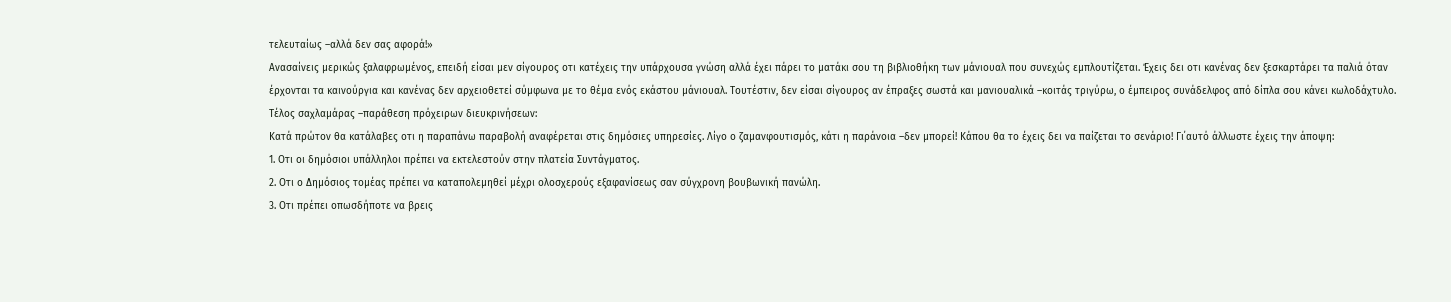τελευταίως –αλλά δεν σας αφορά!»
Ανασαίνεις μερικώς ξαλαφρωμένος, επειδή είσαι μεν σίγουρος οτι κατέχεις την υπάρχουσα γνώση αλλά έχει πάρει το ματάκι σου τη βιβλιοθήκη των μάνιουαλ που συνεχώς εμπλουτίζεται. Έχεις δει οτι κανένας δεν ξεσκαρτάρει τα παλιά όταν έρχονται τα καινούργια και κανένας δεν αρχειοθετεί σύμφωνα με το θέμα ενός εκάστου μάνιουαλ. Τουτέστιν, δεν είσαι σίγουρος αν έπραξες σωστά και μανιουαλικά –κοιτάς τριγύρω, ο έμπειρος συνάδελφος από δίπλα σου κάνει κωλοδάχτυλο.
Τέλος σαχλαμάρας –παράθεση πρόχειρων διευκρινήσεων:
Κατά πρώτον θα κατάλαβες οτι η παραπάνω παραβολή αναφέρεται στις δημόσιες υπηρεσίες. Λίγο ο ζαμανφουτισμός, κάτι η παράνοια –δεν μπορεί! Κάπου θα το έχεις δει να παίζεται το σενάριο! Γι΄αυτό άλλωστε έχεις την άποψη:
1. Οτι οι δημόσιοι υπάλληλοι πρέπει να εκτελεστούν στην πλατεία Συντάγματος.
2. Οτι ο Δημόσιος τομέας πρέπει να καταπολεμηθεί μέχρι ολοσχερούς εξαφανίσεως σαν σύγχρονη βουβωνική πανώλη.
3. Οτι πρέπει οπωσδήποτε να βρεις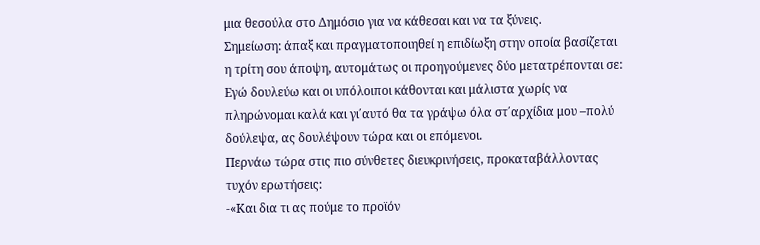μια θεσούλα στο Δημόσιο για να κάθεσαι και να τα ξύνεις.
Σημείωση: άπαξ και πραγματοποιηθεί η επιδίωξη στην οποία βασίζεται η τρίτη σου άποψη, αυτομάτως οι προηγούμενες δύο μετατρέπονται σε: Εγώ δουλεύω και οι υπόλοιποι κάθονται και μάλιστα χωρίς να πληρώνομαι καλά και γι΄αυτό θα τα γράψω όλα στ΄αρχίδια μου –πολύ δούλεψα, ας δουλέψουν τώρα και οι επόμενοι.
Περνάω τώρα στις πιο σύνθετες διευκρινήσεις, προκαταβάλλοντας τυχόν ερωτήσεις:
-«Και δια τι ας πούμε το προϊόν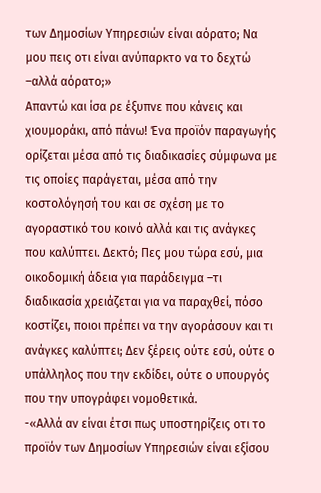των Δημοσίων Υπηρεσιών είναι αόρατο; Να μου πεις οτι είναι ανύπαρκτο να το δεχτώ –αλλά αόρατο;»
Απαντώ και ίσα ρε έξυπνε που κάνεις και χιουμοράκι, από πάνω! Ένα προϊόν παραγωγής ορίζεται μέσα από τις διαδικασίες σύμφωνα με τις οποίες παράγεται, μέσα από την κοστολόγησή του και σε σχέση με το αγοραστικό του κοινό αλλά και τις ανάγκες που καλύπτει. Δεκτό; Πες μου τώρα εσύ, μια οικοδομική άδεια για παράδειγμα –τι διαδικασία χρειάζεται για να παραχθεί, πόσο κοστίζει, ποιοι πρέπει να την αγοράσουν και τι ανάγκες καλύπτει; Δεν ξέρεις ούτε εσύ, ούτε ο υπάλληλος που την εκδίδει, ούτε ο υπουργός που την υπογράφει νομοθετικά.
-«Αλλά αν είναι έτσι πως υποστηρίζεις οτι το προϊόν των Δημοσίων Υπηρεσιών είναι εξίσου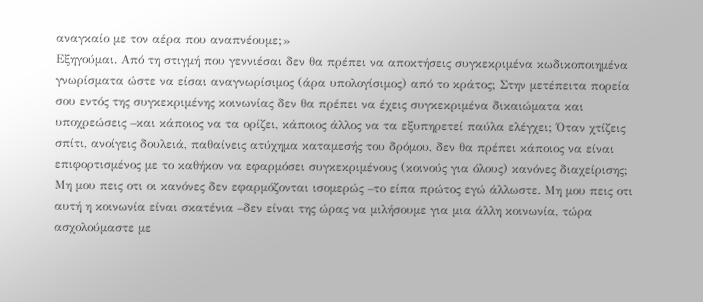αναγκαίο με τον αέρα που αναπνέουμε;»
Εξηγούμαι. Από τη στιγμή που γεννιέσαι δεν θα πρέπει να αποκτήσεις συγκεκριμένα κωδικοποιημένα γνωρίσματα ώστε να είσαι αναγνωρίσιμος (άρα υπολογίσιμος) από το κράτος; Στην μετέπειτα πορεία σου εντός της συγκεκριμένης κοινωνίας δεν θα πρέπει να έχεις συγκεκριμένα δικαιώματα και υποχρεώσεις –και κάποιος να τα ορίζει, κάποιος άλλος να τα εξυπηρετεί παύλα ελέγχει; Όταν χτίζεις σπίτι, ανοίγεις δουλειά, παθαίνεις ατύχημα καταμεσής του δρόμου, δεν θα πρέπει κάποιος να είναι επιφορτισμένος με το καθήκον να εφαρμόσει συγκεκριμένους (κοινούς για όλους) κανόνες διαχείρισης; Μη μου πεις οτι οι κανόνες δεν εφαρμόζονται ισομερώς –το είπα πρώτος εγώ άλλωστε. Μη μου πεις οτι αυτή η κοινωνία είναι σκατένια –δεν είναι της ώρας να μιλήσουμε για μια άλλη κοινωνία, τώρα ασχολούμαστε με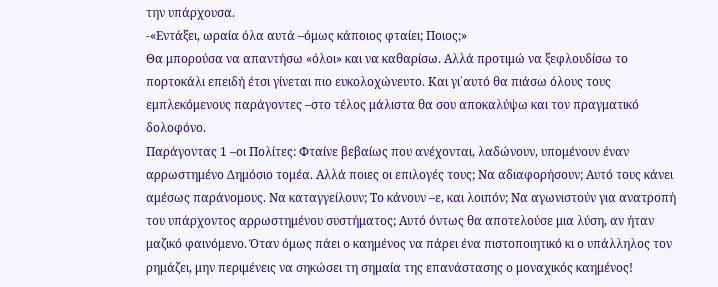την υπάρχουσα.
-«Εντάξει, ωραία όλα αυτά –όμως κάποιος φταίει; Ποιος;»
Θα μπορούσα να απαντήσω «όλοι» και να καθαρίσω. Αλλά προτιμώ να ξεφλουδίσω το πορτοκάλι επειδή έτσι γίνεται πιο ευκολοχώνευτο. Και γι΄αυτό θα πιάσω όλους τους εμπλεκόμενους παράγοντες –στο τέλος μάλιστα θα σου αποκαλύψω και τον πραγματικό δολοφόνο.
Παράγοντας 1 –οι Πολίτες: Φταίνε βεβαίως που ανέχονται, λαδώνουν, υπομένουν έναν αρρωστημένο Δημόσιο τομέα. Αλλά ποιες οι επιλογές τους; Να αδιαφορήσουν; Αυτό τους κάνει αμέσως παράνομους. Να καταγγείλουν; Το κάνουν –ε, και λοιπόν; Να αγωνιστούν για ανατροπή του υπάρχοντος αρρωστημένου συστήματος; Αυτό όντως θα αποτελούσε μια λύση, αν ήταν μαζικό φαινόμενο. Όταν όμως πάει ο καημένος να πάρει ένα πιστοποιητικό κι ο υπάλληλος τον ρημάζει, μην περιμένεις να σηκώσει τη σημαία της επανάστασης ο μοναχικός καημένος!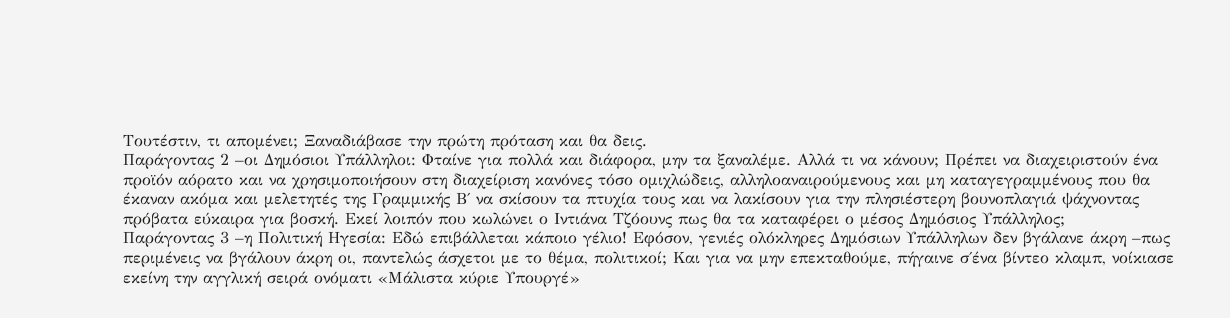Τουτέστιν, τι απομένει; Ξαναδιάβασε την πρώτη πρόταση και θα δεις.
Παράγοντας 2 –οι Δημόσιοι Υπάλληλοι: Φταίνε για πολλά και διάφορα, μην τα ξαναλέμε. Αλλά τι να κάνουν; Πρέπει να διαχειριστούν ένα προϊόν αόρατο και να χρησιμοποιήσουν στη διαχείριση κανόνες τόσο ομιχλώδεις, αλληλοαναιρούμενους και μη καταγεγραμμένους που θα έκαναν ακόμα και μελετητές της Γραμμικής Β΄ να σκίσουν τα πτυχία τους και να λακίσουν για την πλησιέστερη βουνοπλαγιά ψάχνοντας πρόβατα εύκαιρα για βοσκή. Εκεί λοιπόν που κωλώνει ο Ιντιάνα Τζόουνς πως θα τα καταφέρει ο μέσος Δημόσιος Υπάλληλος;
Παράγοντας 3 –η Πολιτική Ηγεσία: Εδώ επιβάλλεται κάποιο γέλιο! Εφόσον, γενιές ολόκληρες Δημόσιων Υπάλληλων δεν βγάλανε άκρη –πως περιμένεις να βγάλουν άκρη οι, παντελώς άσχετοι με το θέμα, πολιτικοί; Και για να μην επεκταθούμε, πήγαινε σ΄ένα βίντεο κλαμπ, νοίκιασε εκείνη την αγγλική σειρά ονόματι «Μάλιστα κύριε Υπουργέ»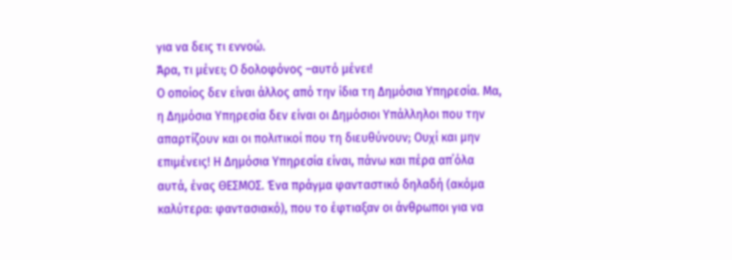για να δεις τι εννοώ.
Άρα, τι μένει; Ο δολοφόνος –αυτό μένει!
Ο οποίος δεν είναι άλλος από την ίδια τη Δημόσια Υπηρεσία. Μα, η Δημόσια Υπηρεσία δεν είναι οι Δημόσιοι Υπάλληλοι που την απαρτίζουν και οι πολιτικοί που τη διευθύνουν; Ουχί και μην επιμένεις! Η Δημόσια Υπηρεσία είναι, πάνω και πέρα απ΄όλα αυτά, ένας ΘΕΣΜΟΣ. Ένα πράγμα φανταστικό δηλαδή (ακόμα καλύτερα: φαντασιακό), που το έφτιαξαν οι άνθρωποι για να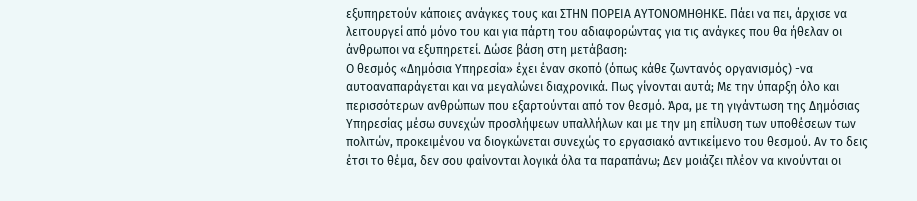εξυπηρετούν κάποιες ανάγκες τους και ΣΤΗΝ ΠΟΡΕΙΑ ΑΥΤΟΝΟΜΗΘΗΚΕ. Πάει να πει, άρχισε να λειτουργεί από μόνο του και για πάρτη του αδιαφορώντας για τις ανάγκες που θα ήθελαν οι άνθρωποι να εξυπηρετεί. Δώσε βάση στη μετάβαση:
Ο θεσμός «Δημόσια Υπηρεσία» έχει έναν σκοπό (όπως κάθε ζωντανός οργανισμός) -να αυτοαναπαράγεται και να μεγαλώνει διαχρονικά. Πως γίνονται αυτά; Με την ύπαρξη όλο και περισσότερων ανθρώπων που εξαρτούνται από τον θεσμό. Άρα, με τη γιγάντωση της Δημόσιας Υπηρεσίας μέσω συνεχών προσλήψεων υπαλλήλων και με την μη επίλυση των υποθέσεων των πολιτών, προκειμένου να διογκώνεται συνεχώς το εργασιακό αντικείμενο του θεσμού. Αν το δεις έτσι το θέμα, δεν σου φαίνονται λογικά όλα τα παραπάνω; Δεν μοιάζει πλέον να κινούνται οι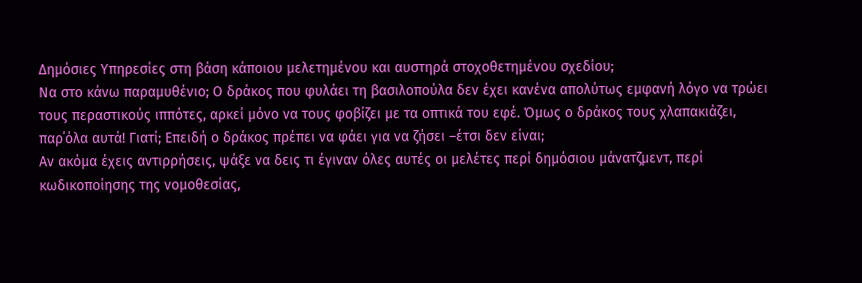Δημόσιες Υπηρεσίες στη βάση κάποιου μελετημένου και αυστηρά στοχοθετημένου σχεδίου;
Να στο κάνω παραμυθένιο; Ο δράκος που φυλάει τη βασιλοπούλα δεν έχει κανένα απολύτως εμφανή λόγο να τρώει τους περαστικούς ιππότες, αρκεί μόνο να τους φοβίζει με τα οπτικά του εφέ. Όμως ο δράκος τους χλαπακιάζει, παρ΄όλα αυτά! Γιατί; Επειδή ο δράκος πρέπει να φάει για να ζήσει –έτσι δεν είναι;
Αν ακόμα έχεις αντιρρήσεις, ψάξε να δεις τι έγιναν όλες αυτές οι μελέτες περί δημόσιου μάνατζμεντ, περί κωδικοποίησης της νομοθεσίας,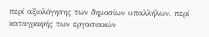περί αξιολόγησης των δημοσίων υπαλλήλων, περί καταγραφής των εργασιακών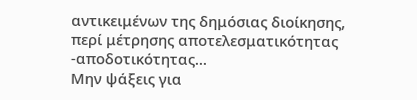αντικειμένων της δημόσιας διοίκησης, περί μέτρησης αποτελεσματικότητας -αποδοτικότητας...
Μην ψάξεις για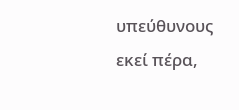υπεύθυνους εκεί πέρα,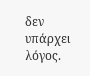δεν υπάρχει λόγος.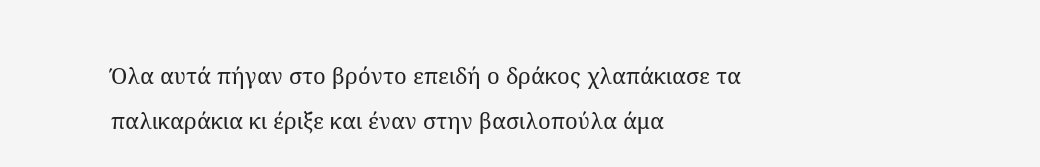Όλα αυτά πήγαν στο βρόντο επειδή ο δράκος χλαπάκιασε τα παλικαράκια κι έριξε και έναν στην βασιλοπούλα άμα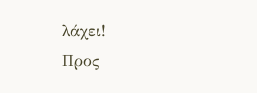λάχει!
Προς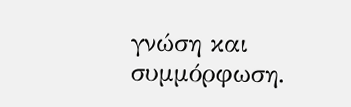γνώση και συμμόρφωση.